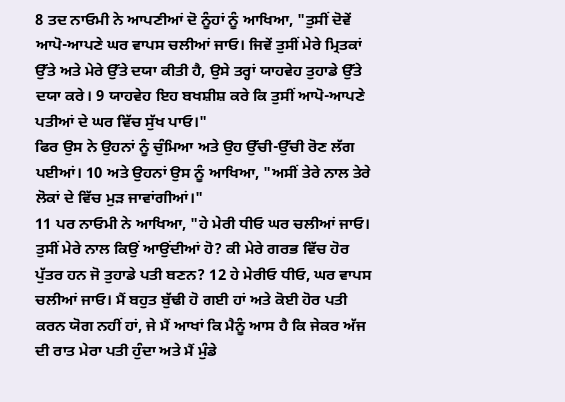8 ਤਦ ਨਾਓਮੀ ਨੇ ਆਪਣੀਆਂ ਦੋ ਨੂੰਹਾਂ ਨੂੰ ਆਖਿਆ, "ਤੁਸੀਂ ਦੋਵੇਂ ਆਪੋ-ਆਪਣੇ ਘਰ ਵਾਪਸ ਚਲੀਆਂ ਜਾਓ। ਜਿਵੇਂ ਤੁਸੀਂ ਮੇਰੇ ਮ੍ਰਿਤਕਾਂ ਉੱਤੇ ਅਤੇ ਮੇਰੇ ਉੱਤੇ ਦਯਾ ਕੀਤੀ ਹੈ, ਉਸੇ ਤਰ੍ਹਾਂ ਯਾਹਵੇਹ ਤੁਹਾਡੇ ਉੱਤੇ ਦਯਾ ਕਰੇ। 9 ਯਾਹਵੇਹ ਇਹ ਬਖਸ਼ੀਸ਼ ਕਰੇ ਕਿ ਤੁਸੀਂ ਆਪੋ-ਆਪਣੇ ਪਤੀਆਂ ਦੇ ਘਰ ਵਿੱਚ ਸੁੱਖ ਪਾਓ।"
ਫਿਰ ਉਸ ਨੇ ਉਹਨਾਂ ਨੂੰ ਚੁੰਮਿਆ ਅਤੇ ਉਹ ਉੱਚੀ-ਉੱਚੀ ਰੋਣ ਲੱਗ ਪਈਆਂ। 10 ਅਤੇ ਉਹਨਾਂ ਉਸ ਨੂੰ ਆਖਿਆ, "ਅਸੀਂ ਤੇਰੇ ਨਾਲ ਤੇਰੇ ਲੋਕਾਂ ਦੇ ਵਿੱਚ ਮੁੜ ਜਾਵਾਂਗੀਆਂ।"
11 ਪਰ ਨਾਓਮੀ ਨੇ ਆਖਿਆ, "ਹੇ ਮੇਰੀ ਧੀਓ ਘਰ ਚਲੀਆਂ ਜਾਓ। ਤੁਸੀਂ ਮੇਰੇ ਨਾਲ ਕਿਉਂ ਆਉਂਦੀਆਂ ਹੋ? ਕੀ ਮੇਰੇ ਗਰਭ ਵਿੱਚ ਹੋਰ ਪੁੱਤਰ ਹਨ ਜੋ ਤੁਹਾਡੇ ਪਤੀ ਬਣਨ? 12 ਹੇ ਮੇਰੀਓ ਧੀਓ, ਘਰ ਵਾਪਸ ਚਲੀਆਂ ਜਾਓ। ਮੈਂ ਬਹੁਤ ਬੁੱਢੀ ਹੋ ਗਈ ਹਾਂ ਅਤੇ ਕੋਈ ਹੋਰ ਪਤੀ ਕਰਨ ਯੋਗ ਨਹੀਂ ਹਾਂ, ਜੇ ਮੈਂ ਆਖਾਂ ਕਿ ਮੈਨੂੰ ਆਸ ਹੈ ਕਿ ਜੇਕਰ ਅੱਜ ਦੀ ਰਾਤ ਮੇਰਾ ਪਤੀ ਹੁੰਦਾ ਅਤੇ ਮੈਂ ਮੁੰਡੇ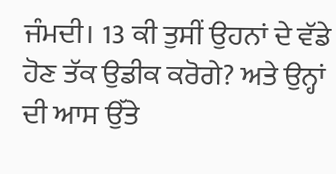ਜੰਮਦੀ। 13 ਕੀ ਤੁਸੀਂ ਉਹਨਾਂ ਦੇ ਵੱਡੇ ਹੋਣ ਤੱਕ ਉਡੀਕ ਕਰੋਗੇ? ਅਤੇ ਉਨ੍ਹਾਂ ਦੀ ਆਸ ਉੱਤੇ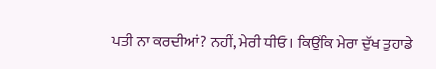ਪਤੀ ਨਾ ਕਰਦੀਆਂ? ਨਹੀਂ, ਮੇਰੀ ਧੀਓ। ਕਿਉਂਕਿ ਮੇਰਾ ਦੁੱਖ ਤੁਹਾਡੇ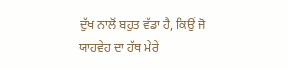ਦੁੱਖ ਨਾਲੋਂ ਬਹੁਤ ਵੱਡਾ ਹੈ, ਕਿਉਂ ਜੋ ਯਾਹਵੇਹ ਦਾ ਹੱਥ ਮੇਰੇ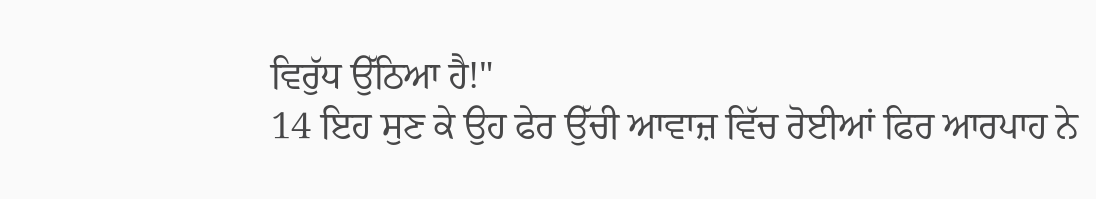ਵਿਰੁੱਧ ਉੱਠਿਆ ਹੈ!"
14 ਇਹ ਸੁਣ ਕੇ ਉਹ ਫੇਰ ਉੱਚੀ ਆਵਾਜ਼ ਵਿੱਚ ਰੋਈਆਂ ਫਿਰ ਆਰਪਾਹ ਨੇ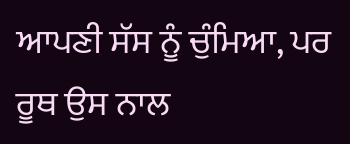ਆਪਣੀ ਸੱਸ ਨੂੰ ਚੁੰਮਿਆ, ਪਰ ਰੂਥ ਉਸ ਨਾਲ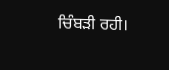ਚਿੰਬੜੀ ਰਹੀ।